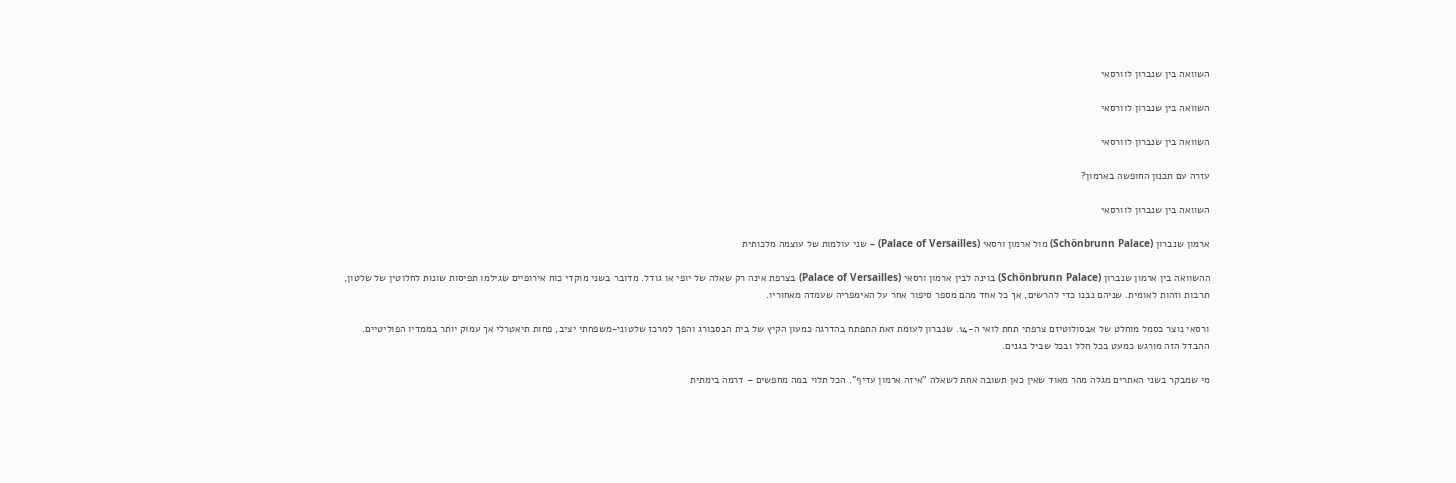השוואה בין שנברון לוורסאי

השוואה בין שנברון לוורסאי

השוואה בין שנברון לוורסאי

עזרה עם תכנון החופשה בארמון?

השוואה בין שנברון לוורסאי

ארמון שנברון (Schönbrunn Palace) מול ארמון ורסאי (Palace of Versailles) – שני עולמות של עוצמה מלכותית

ההשוואה בין ארמון שנברון (Schönbrunn Palace) בוינה לבין ארמון ורסאי (Palace of Versailles) בצרפת אינה רק שאלה של יופי או גודל. מדובר בשני מוקדי כוח אירופיים שגילמו תפיסות שונות לחלוטין של שלטון, תרבות וזהות לאומית. שניהם נבנו כדי להרשים, אך כל אחד מהם מספר סיפור אחר על האימפריה שעמדה מאחוריו.

ורסאי נוצר כסמל מוחלט של אבסולוטיזם צרפתי תחת לואי ה-14. שנברון לעומת זאת התפתח בהדרגה כמעון הקיץ של בית הבסבורג והפך למרכז שלטוני-משפחתי יציב, פחות תיאטרלי אך עמוק יותר בממדיו הפוליטיים. ההבדל הזה מורגש כמעט בכל חלל ובכל שביל בגנים.

מי שמבקר בשני האתרים מגלה מהר מאוד שאין כאן תשובה אחת לשאלה "איזה ארמון עדיף". הכל תלוי במה מחפשים – דרמה בימתית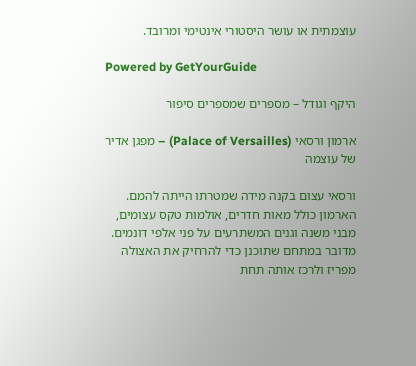עוצמתית או עושר היסטורי אינטימי ומרובד.

Powered by GetYourGuide

היקף וגודל – מספרים שמספרים סיפור

ארמון ורסאי (Palace of Versailles) – מפגן אדיר של עוצמה

ורסאי עצום בקנה מידה שמטרתו הייתה להמם. הארמון כולל מאות חדרים, אולמות טקס עצומים, מבני משנה וגנים המשתרעים על פני אלפי דונמים. מדובר במתחם שתוכנן כדי להרחיק את האצולה מפריז ולרכז אותה תחת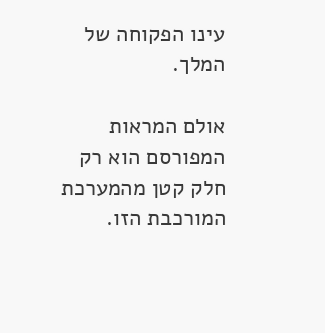עינו הפקוחה של המלך.

אולם המראות המפורסם הוא רק חלק קטן מהמערכת המורכבת הזו.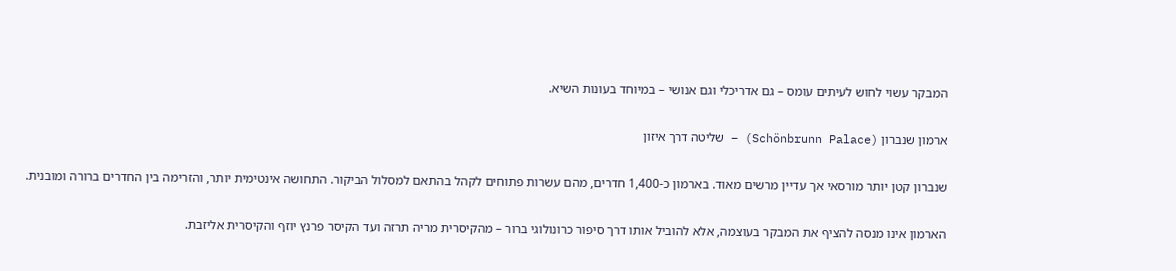המבקר עשוי לחוש לעיתים עומס – גם אדריכלי וגם אנושי – במיוחד בעונות השיא.

ארמון שנברון (Schönbrunn Palace) – שליטה דרך איזון

שנברון קטן יותר מורסאי אך עדיין מרשים מאוד. בארמון כ-1,400 חדרים, מהם עשרות פתוחים לקהל בהתאם למסלול הביקור. התחושה אינטימית יותר, והזרימה בין החדרים ברורה ומובנית.

הארמון אינו מנסה להציף את המבקר בעוצמה, אלא להוביל אותו דרך סיפור כרונולוגי ברור – מהקיסרית מריה תרזה ועד הקיסר פרנץ יוזף והקיסרית אליזבת.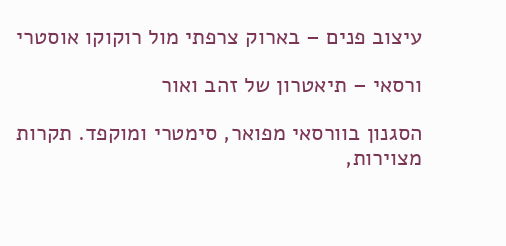עיצוב פנים – בארוק צרפתי מול רוקוקו אוסטרי

ורסאי – תיאטרון של זהב ואור

הסגנון בוורסאי מפואר, סימטרי ומוקפד. תקרות מצוירות,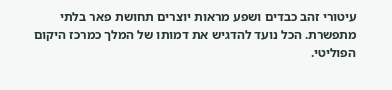עיטורי זהב כבדים ושפע מראות יוצרים תחושת פאר בלתי מתפשרת. הכל נועד להדגיש את דמותו של המלך כמרכז היקום הפוליטי.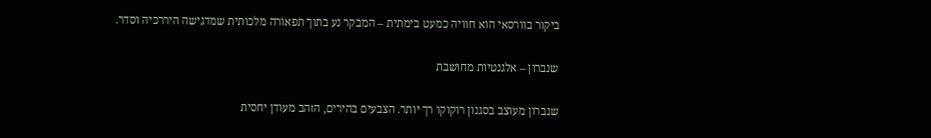ביקור בוורסאי הוא חוויה כמעט בימתית – המבקר נע בתוך תפאורה מלכותית שמדגישה היררכיה וסדר.

שנברון – אלגנטיות מחושבת

שנברון מעוצב בסגנון רוקוקו רך יותר. הצבעים בהירים, הזהב מעודן יחסית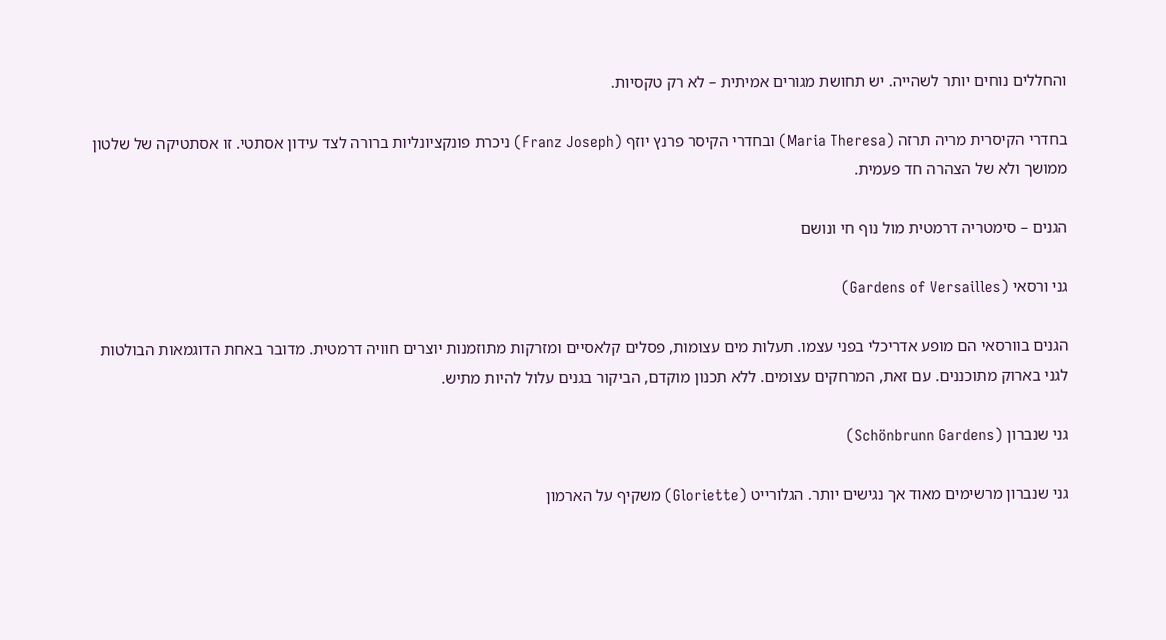והחללים נוחים יותר לשהייה. יש תחושת מגורים אמיתית – לא רק טקסיות.

בחדרי הקיסרית מריה תרזה (Maria Theresa) ובחדרי הקיסר פרנץ יוזף (Franz Joseph) ניכרת פונקציונליות ברורה לצד עידון אסתטי. זו אסתטיקה של שלטון ממושך ולא של הצהרה חד פעמית.

הגנים – סימטריה דרמטית מול נוף חי ונושם

גני ורסאי (Gardens of Versailles)

הגנים בוורסאי הם מופע אדריכלי בפני עצמו. תעלות מים עצומות, פסלים קלאסיים ומזרקות מתוזמנות יוצרים חוויה דרמטית. מדובר באחת הדוגמאות הבולטות לגני בארוק מתוכננים. עם זאת, המרחקים עצומים. ללא תכנון מוקדם, הביקור בגנים עלול להיות מתיש.

גני שנברון (Schönbrunn Gardens)

גני שנברון מרשימים מאוד אך נגישים יותר. הגלורייט (Gloriette) משקיף על הארמון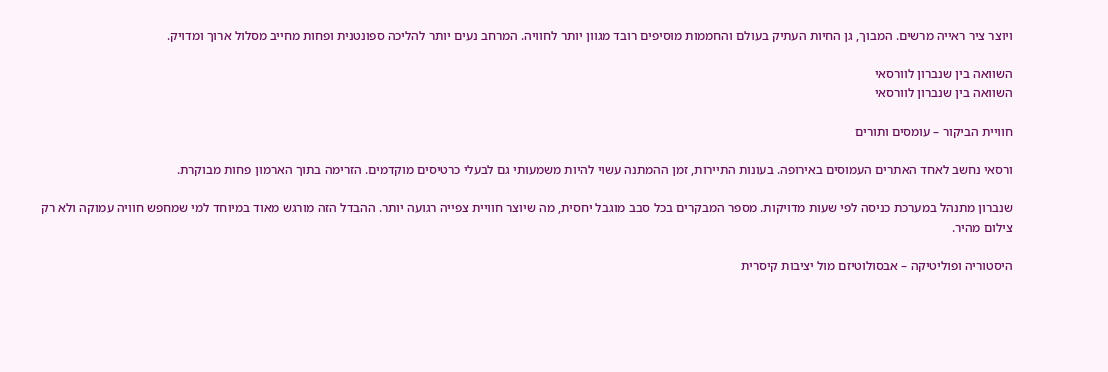ויוצר ציר ראייה מרשים. המבוך, גן החיות העתיק בעולם והחממות מוסיפים רובד מגוון יותר לחוויה. המרחב נעים יותר להליכה ספונטנית ופחות מחייב מסלול ארוך ומדויק.

השוואה בין שנברון לוורסאי
השוואה בין שנברון לוורסאי

חוויית הביקור – עומסים ותורים

ורסאי נחשב לאחד האתרים העמוסים באירופה. בעונות התיירות, זמן ההמתנה עשוי להיות משמעותי גם לבעלי כרטיסים מוקדמים. הזרימה בתוך הארמון פחות מבוקרת.

שנברון מתנהל במערכת כניסה לפי שעות מדויקות. מספר המבקרים בכל סבב מוגבל יחסית, מה שיוצר חוויית צפייה רגועה יותר. ההבדל הזה מורגש מאוד במיוחד למי שמחפש חוויה עמוקה ולא רק צילום מהיר.

היסטוריה ופוליטיקה – אבסולוטיזם מול יציבות קיסרית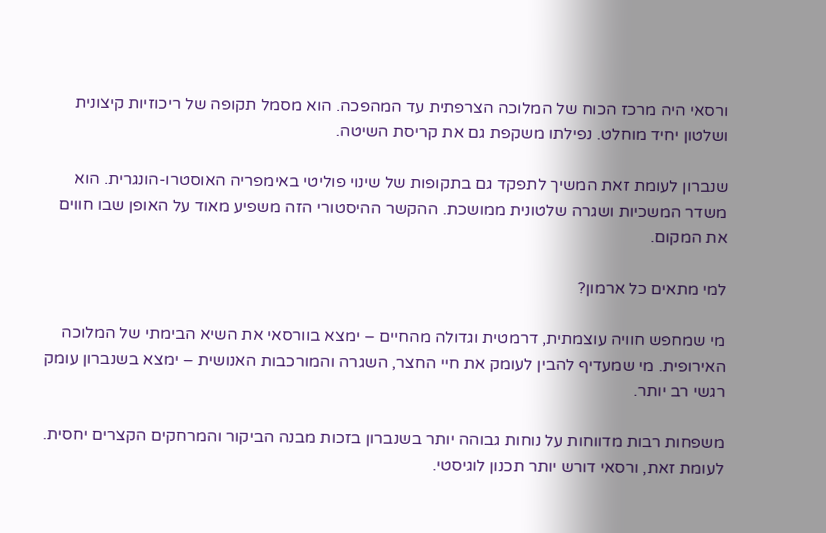ורסאי היה מרכז הכוח של המלוכה הצרפתית עד המהפכה. הוא מסמל תקופה של ריכוזיות קיצונית ושלטון יחיד מוחלט. נפילתו משקפת גם את קריסת השיטה.

שנברון לעומת זאת המשיך לתפקד גם בתקופות של שינוי פוליטי באימפריה האוסטרו-הונגרית. הוא משדר המשכיות ושגרה שלטונית ממושכת. ההקשר ההיסטורי הזה משפיע מאוד על האופן שבו חווים את המקום.

למי מתאים כל ארמון?

מי שמחפש חוויה עוצמתית, דרמטית וגדולה מהחיים – ימצא בוורסאי את השיא הבימתי של המלוכה האירופית. מי שמעדיף להבין לעומק את חיי החצר, השגרה והמורכבות האנושית – ימצא בשנברון עומק רגשי רב יותר.

משפחות רבות מדווחות על נוחות גבוהה יותר בשנברון בזכות מבנה הביקור והמרחקים הקצרים יחסית. לעומת זאת, ורסאי דורש יותר תכנון לוגיסטי.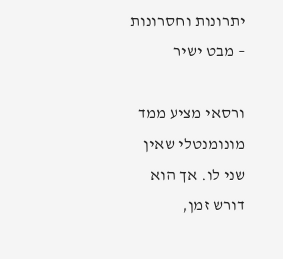יתרונות וחסרונות – מבט ישיר

ורסאי מציע ממד מונומנטלי שאין שני לו. אך הוא דורש זמן,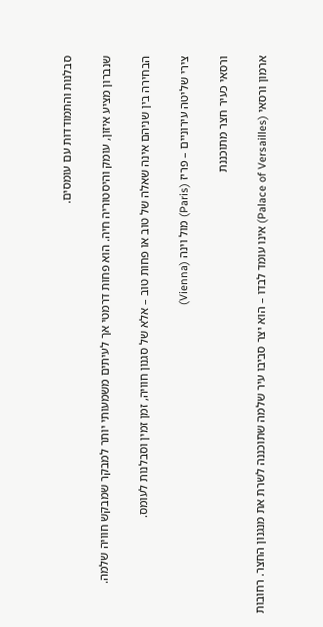סבלנות והתמודדות עם עומסים.

שנברון מציע איזון, עומק והיסטוריה חיה. הוא פחות דרמטי אך לעיתים משמעותי יותר למבקר שמבקש חוויה שלמה.

הבחירה בין שניהם אינה שאלה של טוב או פחות טוב – אלא של סגנון חוויה, זמן זמין וסבלנות לעומס.

צירי שליטה עירוניים – פריז (Paris) מול וינה (Vienna)

ורסאי כעיר חצר מתוכננת

ארמון ורסאי (Palace of Versailles) אינו עומד לבדו – הוא יצר סביבו עיר שלמה שתוכננה לשרת את מנגנון החצר. רחובות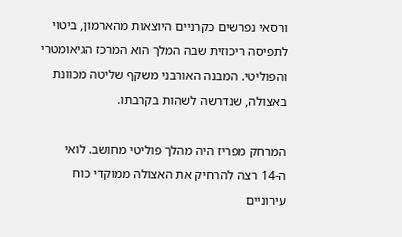ורסאי נפרשים כקרניים היוצאות מהארמון, ביטוי לתפיסה ריכוזית שבה המלך הוא המרכז הגיאומטרי והפוליטי. המבנה האורבני משקף שליטה מכוונת באצולה, שנדרשה לשהות בקרבתו.

המרחק מפריז היה מהלך פוליטי מחושב. לואי ה-14 רצה להרחיק את האצולה ממוקדי כוח עירוניים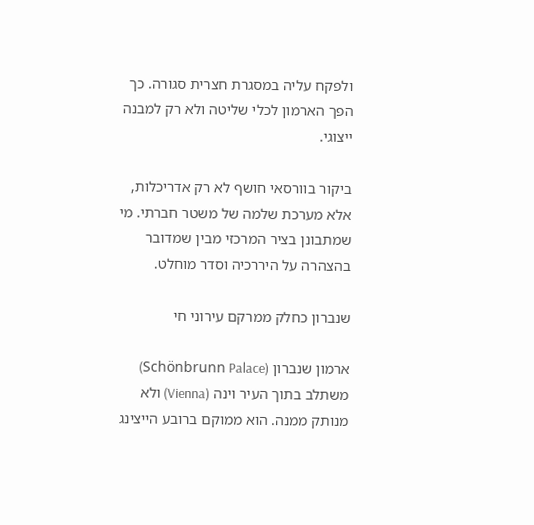ולפקח עליה במסגרת חצרית סגורה. כך הפך הארמון לכלי שליטה ולא רק למבנה ייצוגי.

ביקור בוורסאי חושף לא רק אדריכלות, אלא מערכת שלמה של משטר חברתי. מי שמתבונן בציר המרכזי מבין שמדובר בהצהרה על היררכיה וסדר מוחלט.

שנברון כחלק ממרקם עירוני חי

ארמון שנברון (Schönbrunn Palace) משתלב בתוך העיר וינה (Vienna) ולא מנותק ממנה. הוא ממוקם ברובע הייצינג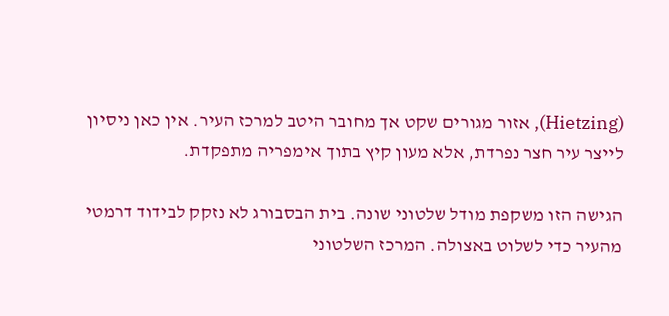(Hietzing), אזור מגורים שקט אך מחובר היטב למרכז העיר. אין כאן ניסיון לייצר עיר חצר נפרדת, אלא מעון קיץ בתוך אימפריה מתפקדת.

הגישה הזו משקפת מודל שלטוני שונה. בית הבסבורג לא נזקק לבידוד דרמטי מהעיר כדי לשלוט באצולה. המרכז השלטוני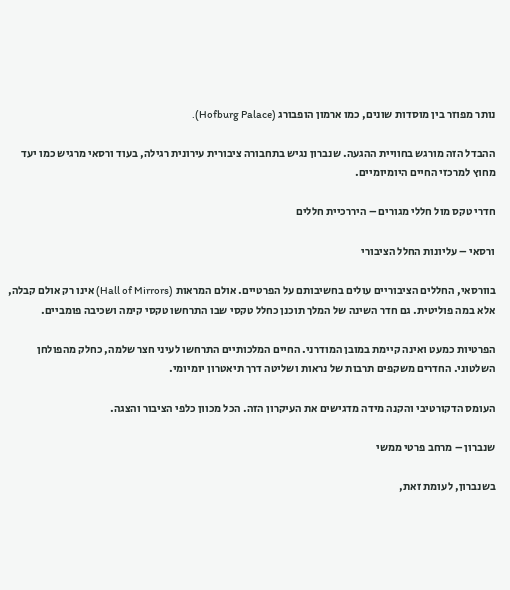נותר מפוזר בין מוסדות שונים, כמו ארמון הופבורג (Hofburg Palace).

ההבדל הזה מורגש בחוויית ההגעה. שנברון נגיש בתחבורה ציבורית עירונית רגילה, בעוד ורסאי מרגיש כמו יעד מחוץ למרכזי החיים היומיומיים.

חדרי טקס מול חללי מגורים – היררכיית חללים

ורסאי – עליונות החלל הציבורי

בוורסאי, החללים הציבוריים עולים בחשיבותם על הפרטיים. אולם המראות (Hall of Mirrors) אינו רק אולם קבלה, אלא במה פוליטית. גם חדר השינה של המלך תוכנן כחלל טקסי שבו התרחשו טקסי קימה ושכיבה פומביים.

הפרטיות כמעט ואינה קיימת במובן המודרני. החיים המלכותיים התרחשו לעיני חצר שלמה, כחלק מהפולחן השלטוני. החדרים משקפים תרבות של נראות ושליטה דרך תיאטרון יומיומי.

העומס הדקורטיבי והקנה מידה מדגישים את העיקרון הזה. הכל מכוון כלפי הציבור והצגה.

שנברון – מרחב פרטי ממשי

בשנברון, לעומת זאת,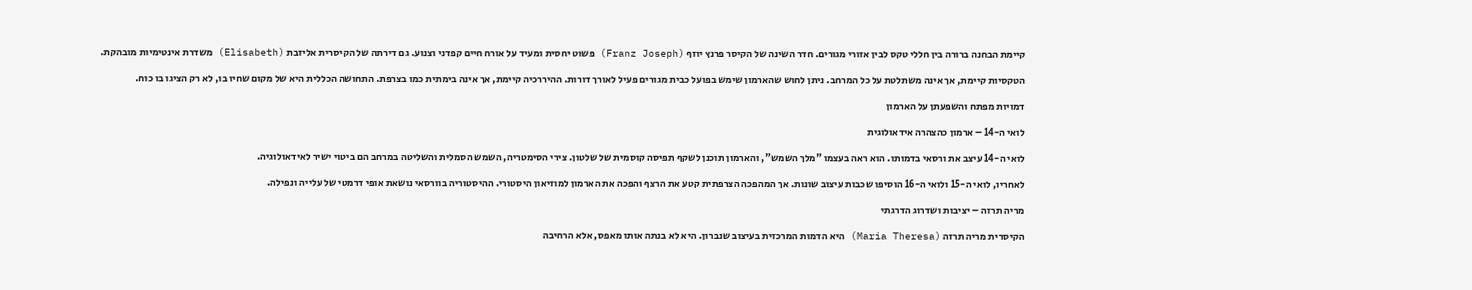קיימת הבחנה ברורה בין חללי טקס לבין אזורי מגורים. חדר השינה של הקיסר פרנץ יוזף (Franz Joseph) פשוט יחסית ומעיד על אורח חיים קפדני וצנוע. גם דירתה של הקיסרית אליזבת (Elisabeth) משדרת אינטימיות מובהקת.

הטקסיות קיימת, אך אינה משתלטת על כל המרחב. ניתן לחוש שהארמון שימש בפועל כבית מגורים פעיל לאורך דורות. ההיררכיה קיימת, אך אינה בימתית כמו בצרפת. התחושה הכללית היא של מקום שחיו בו, לא רק הציגו בו כוח.

דמויות מפתח והשפעתן על הארמון

לואי ה-14 – ארמון כהצהרה אידאולוגית

לואי ה-14 עיצב את ורסאי בדמותו. הוא ראה בעצמו "מלך השמש", והארמון תוכנן לשקף תפיסה קוסמית של שלטון. צירי הסימטריה, השמש הסמלית והשליטה במרחב הם ביטוי ישיר לאידאולוגיה.

לאחריו, לואי ה-15 ולואי ה-16 הוסיפו שכבות עיצוב שונות. אך המהפכה הצרפתית קטע את הרצף והפכה את הארמון למוזיאון היסטורי. ההיסטוריה בוורסאי נושאת אופי דרמטי של עלייה ונפילה.

מריה תרזה – יציבות ושדרוג הדרגתי

הקיסרית מריה תרזה (Maria Theresa) היא הדמות המרכזית בעיצוב שנברון. היא לא בנתה אותו מאפס, אלא הרחיבה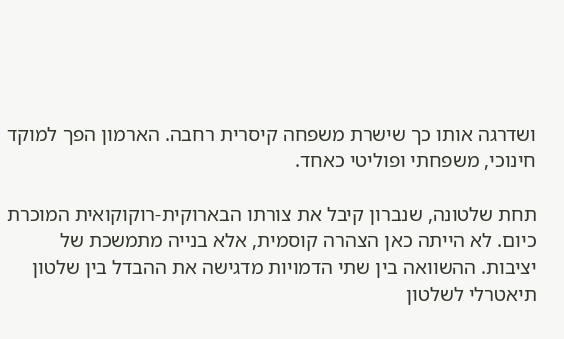ושדרגה אותו כך שישרת משפחה קיסרית רחבה. הארמון הפך למוקד חינוכי, משפחתי ופוליטי כאחד.

תחת שלטונה, שנברון קיבל את צורתו הבארוקית-רוקוקואית המוכרת כיום. לא הייתה כאן הצהרה קוסמית, אלא בנייה מתמשכת של יציבות. ההשוואה בין שתי הדמויות מדגישה את ההבדל בין שלטון תיאטרלי לשלטון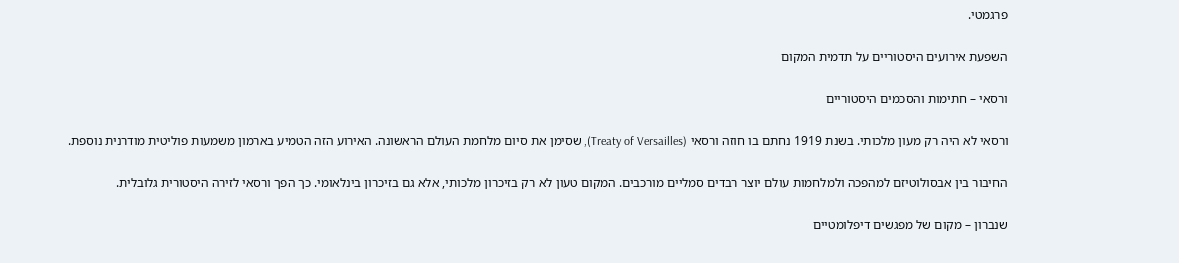פרגמטי.

השפעת אירועים היסטוריים על תדמית המקום

ורסאי – חתימות והסכמים היסטוריים

ורסאי לא היה רק מעון מלכותי. בשנת 1919 נחתם בו חוזה ורסאי (Treaty of Versailles), שסימן את סיום מלחמת העולם הראשונה. האירוע הזה הטמיע בארמון משמעות פוליטית מודרנית נוספת.

החיבור בין אבסולוטיזם למהפכה ולמלחמות עולם יוצר רבדים סמליים מורכבים. המקום טעון לא רק בזיכרון מלכותי, אלא גם בזיכרון בינלאומי. כך הפך ורסאי לזירה היסטורית גלובלית.

שנברון – מקום של מפגשים דיפלומטיים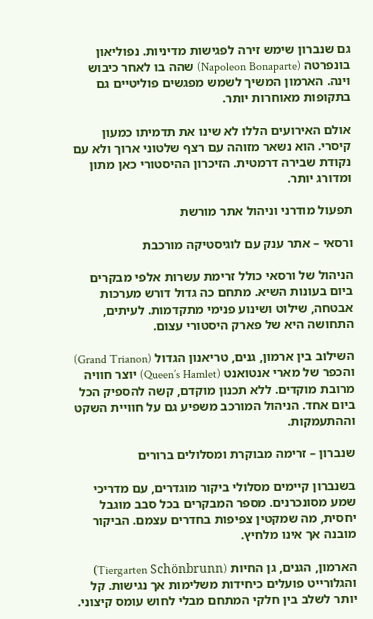גם שנברון שימש זירה לפגישות מדיניות. נפוליאון בונפרטה (Napoleon Bonaparte) שהה בו לאחר כיבוש וינה. הארמון המשיך לשמש מפגשים פוליטיים גם בתקופות מאוחרות יותר.

אולם האירועים הללו לא שינו את תדמיתו כמעון קיסרי. הוא נשאר מזוהה עם רצף שלטוני ארוך ולא עם נקודת שבירה דרמטית. הזיכרון ההיסטורי כאן מתון ומדורג יותר.

תפעול מודרני וניהול אתר מורשת

ורסאי – אתר ענק עם לוגיסטיקה מורכבת

הניהול של ורסאי כולל זרימת עשרות אלפי מבקרים ביום בעונות השיא. מתחם כה גדול דורש מערכות אבטחה, שילוט ושינוע פנימי מתקדמות. לעיתים, התחושה היא של פארק היסטורי עצום.

השילוב בין ארמון, גנים, טריאנון הגדול (Grand Trianon) והכפר של מארי אנטואנט (Queen’s Hamlet) יוצר חוויה מרובת מוקדים. ללא תכנון מוקדם, קשה להספיק הכל ביום אחד. הניהול המורכב משפיע גם על חוויית השקט וההתעמקות.

שנברון – זרימה מבוקרת ומסלולים ברורים

בשנברון קיימים מסלולי ביקור מוגדרים, עם מדריכי שמע מסונכרנים. מספר המבקרים בכל סבב מוגבל יחסית, מה שמקטין צפיפות בחדרים עצמם. הביקור מובנה אך אינו מלחיץ.

הארמון, הגנים, גן החיות (Tiergarten Schönbrunn) והגלורייט פועלים כיחידות משלימות אך נגישות. קל יותר לשלב בין חלקי המתחם מבלי לחוש עומס קיצוני.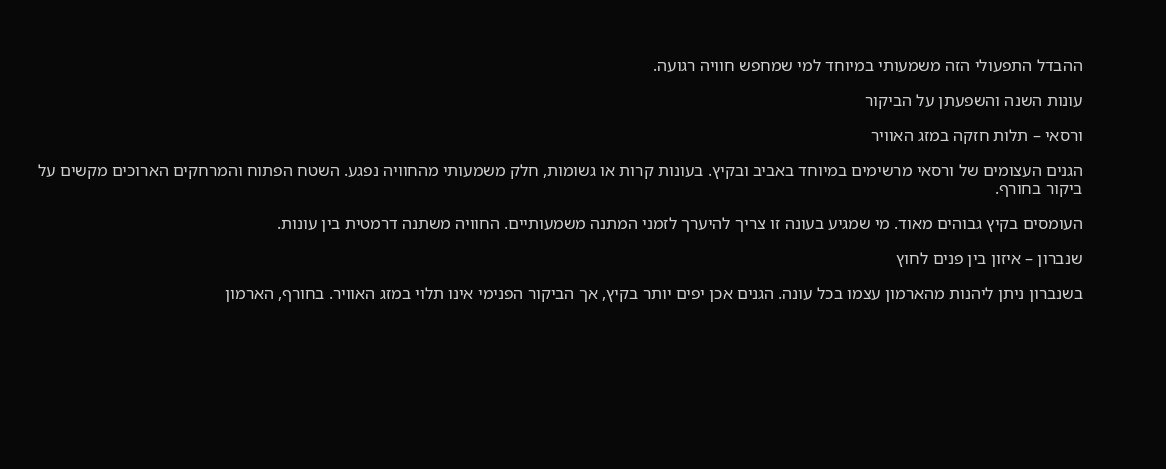ההבדל התפעולי הזה משמעותי במיוחד למי שמחפש חוויה רגועה.

עונות השנה והשפעתן על הביקור

ורסאי – תלות חזקה במזג האוויר

הגנים העצומים של ורסאי מרשימים במיוחד באביב ובקיץ. בעונות קרות או גשומות, חלק משמעותי מהחוויה נפגע. השטח הפתוח והמרחקים הארוכים מקשים על ביקור בחורף.

העומסים בקיץ גבוהים מאוד. מי שמגיע בעונה זו צריך להיערך לזמני המתנה משמעותיים. החוויה משתנה דרמטית בין עונות.

שנברון – איזון בין פנים לחוץ

בשנברון ניתן ליהנות מהארמון עצמו בכל עונה. הגנים אכן יפים יותר בקיץ, אך הביקור הפנימי אינו תלוי במזג האוויר. בחורף, הארמון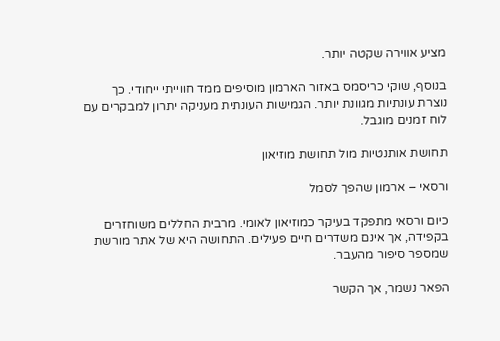מציע אווירה שקטה יותר.

בנוסף, שוקי כריסמס באזור הארמון מוסיפים ממד חווייתי ייחודי. כך נוצרת עונתיות מגוונת יותר. הגמישות העונתית מעניקה יתרון למבקרים עם לוח זמנים מוגבל.

תחושת אותנטיות מול תחושת מוזיאון

ורסאי – ארמון שהפך לסמל

כיום ורסאי מתפקד בעיקר כמוזיאון לאומי. מרבית החללים משוחזרים בקפידה, אך אינם משדרים חיים פעילים. התחושה היא של אתר מורשת שמספר סיפור מהעבר.

הפאר נשמר, אך הקשר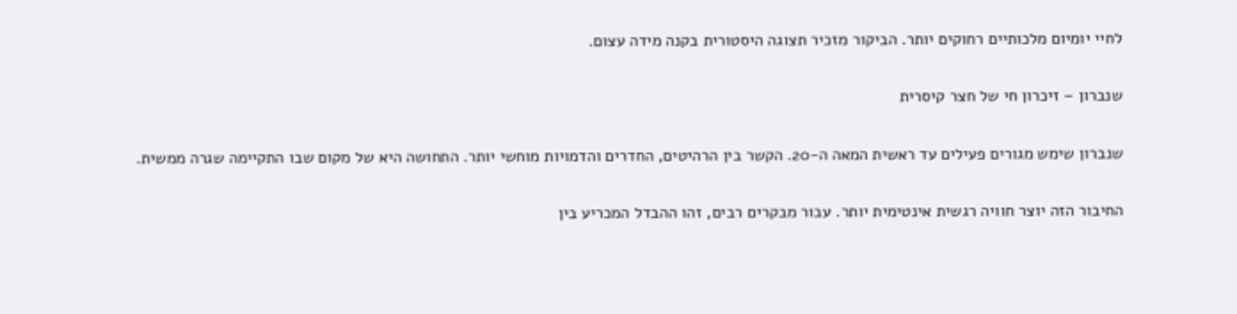לחיי יומיום מלכותיים רחוקים יותר. הביקור מזכיר תצוגה היסטורית בקנה מידה עצום.

שנברון – זיכרון חי של חצר קיסרית

שנברון שימש מגורים פעילים עד ראשית המאה ה-20. הקשר בין הרהיטים, החדרים והדמויות מוחשי יותר. התחושה היא של מקום שבו התקיימה שגרה ממשית.

החיבור הזה יוצר חוויה רגשית אינטימית יותר. עבור מבקרים רבים, זהו ההבדל המכריע בין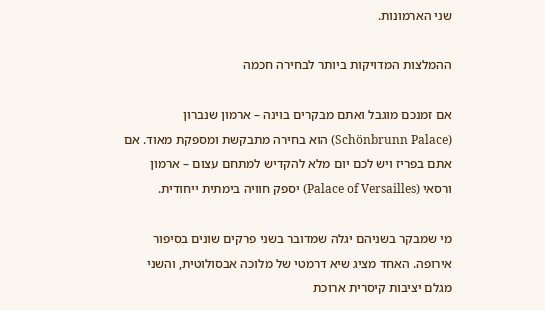שני הארמונות.

ההמלצות המדויקות ביותר לבחירה חכמה

אם זמנכם מוגבל ואתם מבקרים בוינה – ארמון שנברון (Schönbrunn Palace) הוא בחירה מתבקשת ומספקת מאוד. אם אתם בפריז ויש לכם יום מלא להקדיש למתחם עצום – ארמון ורסאי (Palace of Versailles) יספק חוויה בימתית ייחודית.

מי שמבקר בשניהם יגלה שמדובר בשני פרקים שונים בסיפור אירופה. האחד מציג שיא דרמטי של מלוכה אבסולוטית, והשני מגלם יציבות קיסרית ארוכת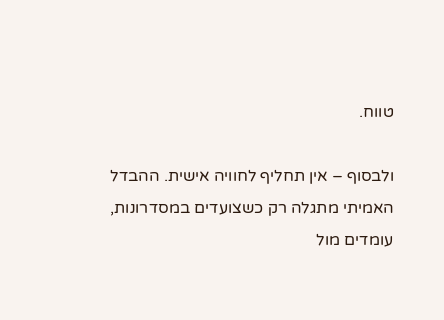טווח.

ולבסוף – אין תחליף לחוויה אישית. ההבדל האמיתי מתגלה רק כשצועדים במסדרונות, עומדים מול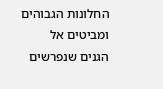החלונות הגבוהים ומביטים אל הגנים שנפרשים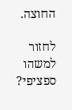החוצה.

לחזור למשהו ספציפי?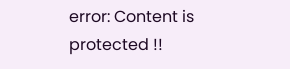error: Content is protected !!